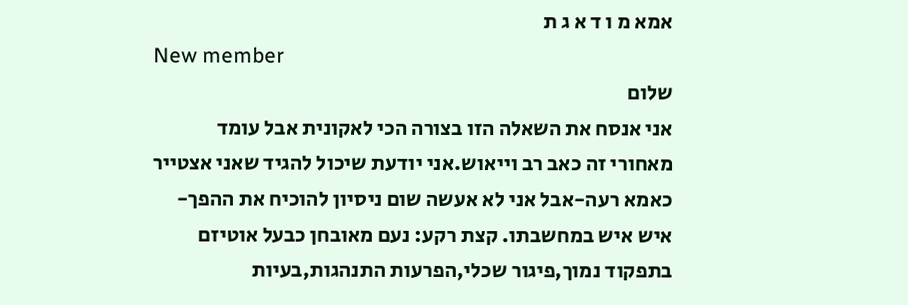אמא מ ו ד א ג ת
New member
שלום
אני אנסח את השאלה הזו בצורה הכי לאקונית אבל עומד מאחורי זה כאב רב וייאוש.אני יודעת שיכול להגיד שאני אצטייר כאמא רעה-אבל אני לא אעשה שום ניסיון להוכיח את ההפך-איש איש במחשבתו. קצת רקע: נעם מאובחן כבעל אוטיזם בתפקוד נמוך,פיגור שכלי,הפרעות התנהגות,בעיות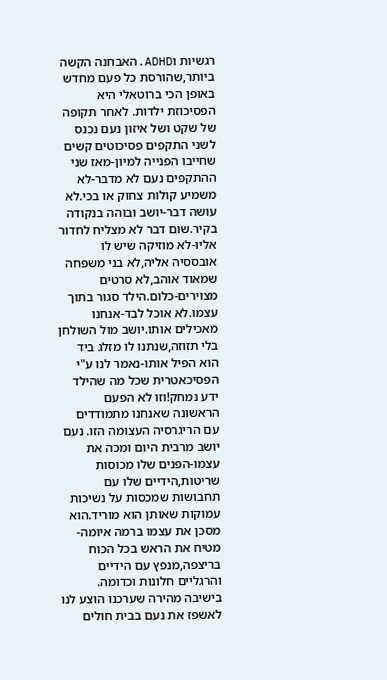רגשיות וADHD.האבחנה הקשה ביותר,שהורסת כל פעם מחדש באופן הכי ברוטאלי היא הפסיכוזת ילדות. לאחר תקופה של שקט ושל איזון נעם נכנס לשני התקפים פסיכוטים קשים שחייבו הפנייה למיון-מאז שני ההתקפים נעם לא מדבר-לא משמיע קולות צחוק או בכי.לא עושה דבר-יושב ובוהה בנקודה בקיר.שום דבר לא מצליח לחדור אליו-לא מוזיקה שיש לו אובססיה אליה,לא בני משפחה שמאוד אוהב,לא סרטים מצוירים-כלום.הילד סגור בתוך עצמו.לא אוכל לבד-אנחנו מאכילים אותו.יושב מול השולחן בלי תזוזה,שנתנו לו מזלג ביד הוא הפיל אותו-נאמר לנו ע"י הפסיכאטרית שכל מה שהילד ידע נמחק!וזו לא הפעם הראשונה שאנחנו מתמודדים עם הריגרסיה העצומה הזו. נעם יושב מרבית היום ומכה את עצמו-הפנים שלו מכוסות שריטות,הידיים שלו עם תחבושות שמכסות על נשיכות עמוקות שאותן הוא מוריד.הוא מסכן את עצמו ברמה איומה-מטיח את הראש בכל הכוח בריצפה,מנפץ עם הידיים והרגליים חלונות וכדומה. בישיבה מהירה שערכנו הוצע לנו לאשפז את נעם בבית חולים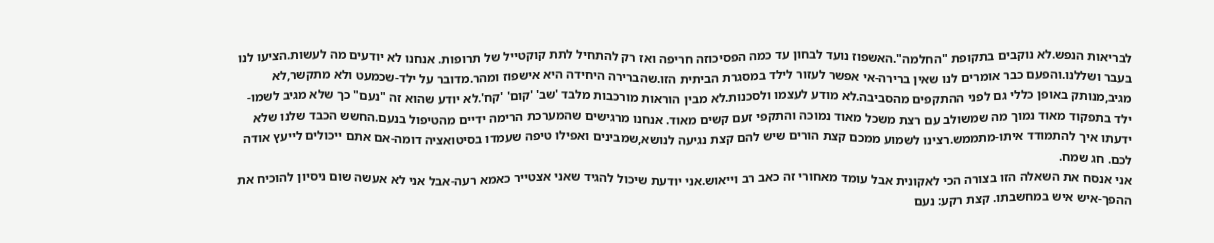לבריאות הנפש.לא נוקבים בתקופת "החלמה".האשפוז נועד לבחון עד כמה הפסיכוזה חריפה ואז רק להתחיל לתת קוקטייל של תרופות. אנחנו לא יודעים מה לעשות.הציעו לנו בעבר ושללנו.והפעם כבר אומרים לנו שאין ברירה-אי אפשר לעזור לילד במסגרת הביתית הזו.שהברירה היחידה היא אישפוז ומהר.מדובר על ילד-שכמעט ולא מתקשר,לא מגיב,מנותק באופן כללי גם לפני ההתקפים מהסביבה.לא מודע לעצמו ולסכנות.לא מבין הוראות מורכבות מלבד 'שב' 'קום' 'קח'.לא יודע שהוא זה "נעם" כך שלא מגיב לשמו-ילד בתפקוד מאוד נמוך מה שמשולב עם רצת משכל מאוד נמוכה והתקפי זעם קשים מאוד. אנחנו מרגישים שהמערכת הרימה ידיים מהטיפול בנעם.החשש הכבד שלנו שלא ידעתו איך להתמודד איתו-מתממש.רצינו לשמוע ממכם קצת הורים שיש להם קצת נגיעה לנושא,שמבינים ואפילו טיפה שעמדו בסיטואציה דומה-אם אתם ייכולים לייעץ אודה לכם. חג שמח.
אני אנסח את השאלה הזו בצורה הכי לאקונית אבל עומד מאחורי זה כאב רב וייאוש.אני יודעת שיכול להגיד שאני אצטייר כאמא רעה-אבל אני לא אעשה שום ניסיון להוכיח את ההפך-איש איש במחשבתו. קצת רקע: נעם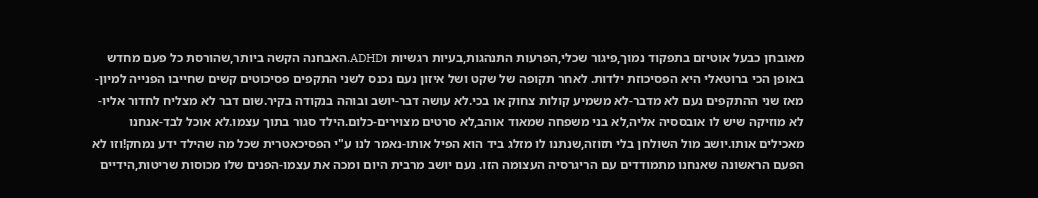מאובחן כבעל אוטיזם בתפקוד נמוך,פיגור שכלי,הפרעות התנהגות,בעיות רגשיות וADHD.האבחנה הקשה ביותר,שהורסת כל פעם מחדש באופן הכי ברוטאלי היא הפסיכוזת ילדות. לאחר תקופה של שקט ושל איזון נעם נכנס לשני התקפים פסיכוטים קשים שחייבו הפנייה למיון-מאז שני ההתקפים נעם לא מדבר-לא משמיע קולות צחוק או בכי.לא עושה דבר-יושב ובוהה בנקודה בקיר.שום דבר לא מצליח לחדור אליו-לא מוזיקה שיש לו אובססיה אליה,לא בני משפחה שמאוד אוהב,לא סרטים מצוירים-כלום.הילד סגור בתוך עצמו.לא אוכל לבד-אנחנו מאכילים אותו.יושב מול השולחן בלי תזוזה,שנתנו לו מזלג ביד הוא הפיל אותו-נאמר לנו ע"י הפסיכאטרית שכל מה שהילד ידע נמחק!וזו לא הפעם הראשונה שאנחנו מתמודדים עם הריגרסיה העצומה הזו. נעם יושב מרבית היום ומכה את עצמו-הפנים שלו מכוסות שריטות,הידיים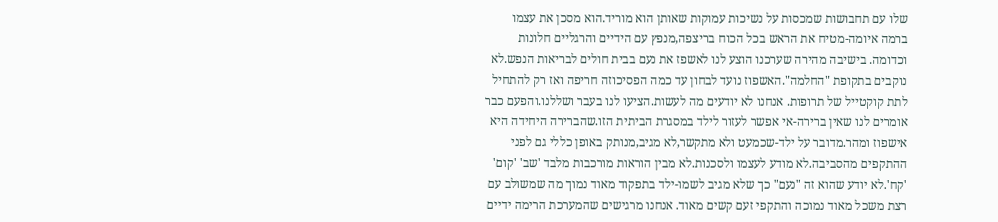שלו עם תחבושות שמכסות על נשיכות עמוקות שאותן הוא מוריד.הוא מסכן את עצמו ברמה איומה-מטיח את הראש בכל הכוח בריצפה,מנפץ עם הידיים והרגליים חלונות וכדומה. בישיבה מהירה שערכנו הוצע לנו לאשפז את נעם בבית חולים לבריאות הנפש.לא נוקבים בתקופת "החלמה".האשפוז נועד לבחון עד כמה הפסיכוזה חריפה ואז רק להתחיל לתת קוקטייל של תרופות. אנחנו לא יודעים מה לעשות.הציעו לנו בעבר ושללנו.והפעם כבר אומרים לנו שאין ברירה-אי אפשר לעזור לילד במסגרת הביתית הזו.שהברירה היחידה היא אישפוז ומהר.מדובר על ילד-שכמעט ולא מתקשר,לא מגיב,מנותק באופן כללי גם לפני ההתקפים מהסביבה.לא מודע לעצמו ולסכנות.לא מבין הוראות מורכבות מלבד 'שב' 'קום' 'קח'.לא יודע שהוא זה "נעם" כך שלא מגיב לשמו-ילד בתפקוד מאוד נמוך מה שמשולב עם רצת משכל מאוד נמוכה והתקפי זעם קשים מאוד. אנחנו מרגישים שהמערכת הרימה ידיים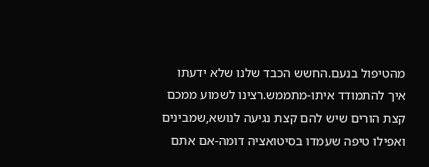מהטיפול בנעם.החשש הכבד שלנו שלא ידעתו איך להתמודד איתו-מתממש.רצינו לשמוע ממכם קצת הורים שיש להם קצת נגיעה לנושא,שמבינים ואפילו טיפה שעמדו בסיטואציה דומה-אם אתם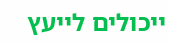ייכולים לייעץ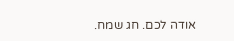אודה לכם. חג שמח.